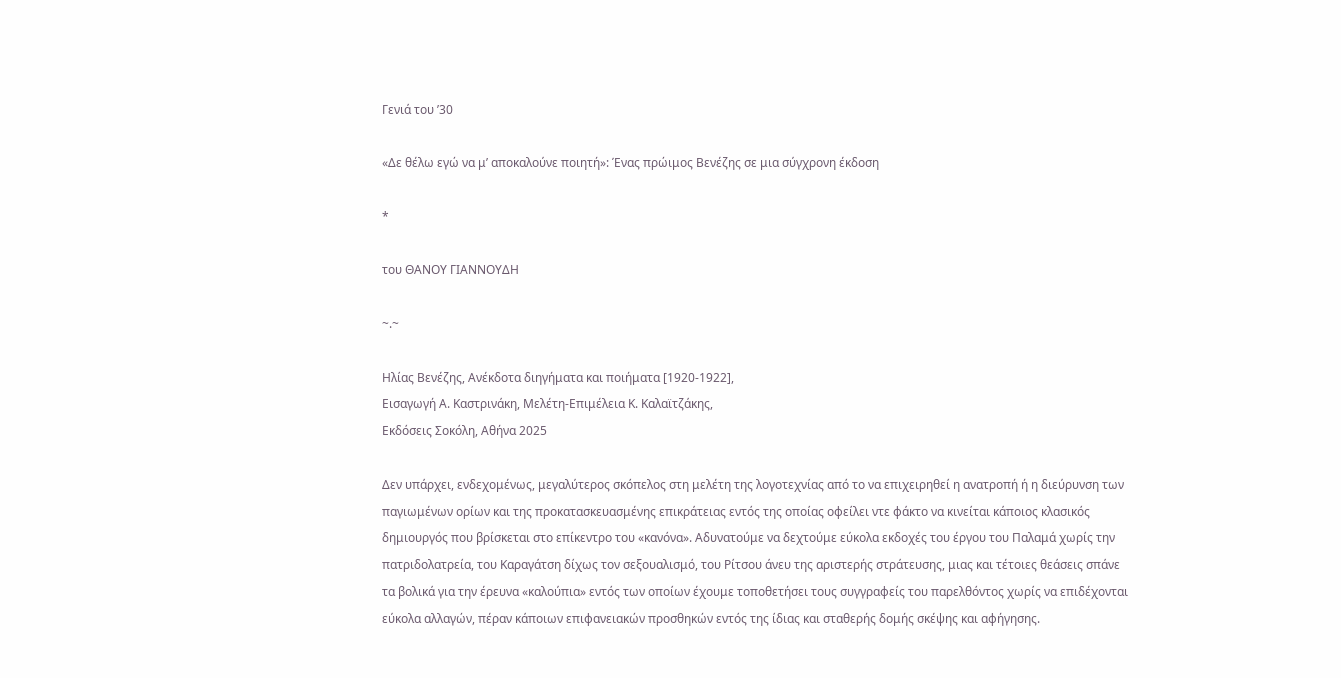Γενιά του ’30

«Δε θέλω εγώ να μ’ αποκαλούνε ποιητή»: Ένας πρώιμος Βενέζης σε μια σύγχρονη έκδοση

*

του ΘΑΝΟΥ ΓΙΑΝΝΟΥΔΗ

~.~

Ηλίας Βενέζης, Ανέκδοτα διηγήματα και ποιήματα [1920-1922],
Εισαγωγή Α. Καστρινάκη, Μελέτη-Επιμέλεια Κ. Καλαϊτζάκης,
Εκδόσεις Σοκόλη, Αθήνα 2025

Δεν υπάρχει, ενδεχομένως, μεγαλύτερος σκόπελος στη μελέτη της λογοτεχνίας από το να επιχειρηθεί η ανατροπή ή η διεύρυνση των παγιωμένων ορίων και της προκατασκευασμένης επικράτειας εντός της οποίας οφείλει ντε φάκτο να κινείται κάποιος κλασικός δημιουργός που βρίσκεται στο επίκεντρο του «κανόνα». Αδυνατούμε να δεχτούμε εύκολα εκδοχές του έργου του Παλαμά χωρίς την πατριδολατρεία, του Καραγάτση δίχως τον σεξουαλισμό, του Ρίτσου άνευ της αριστερής στράτευσης, μιας και τέτοιες θεάσεις σπάνε τα βολικά για την έρευνα «καλούπια» εντός των οποίων έχουμε τοποθετήσει τους συγγραφείς του παρελθόντος χωρίς να επιδέχονται εύκολα αλλαγών, πέραν κάποιων επιφανειακών προσθηκών εντός της ίδιας και σταθερής δομής σκέψης και αφήγησης.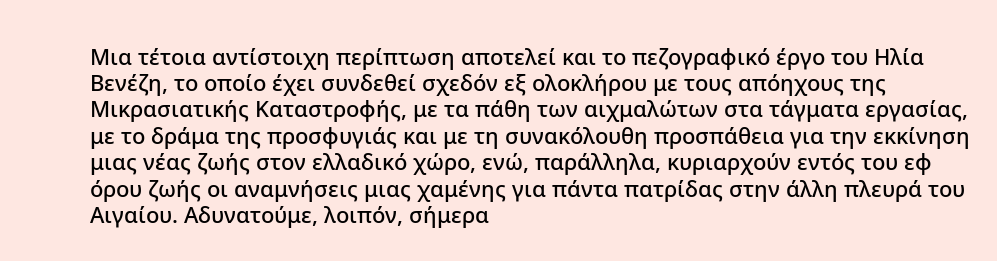Μια τέτοια αντίστοιχη περίπτωση αποτελεί και το πεζογραφικό έργο του Ηλία Βενέζη, το οποίο έχει συνδεθεί σχεδόν εξ ολοκλήρου με τους απόηχους της Μικρασιατικής Καταστροφής, με τα πάθη των αιχμαλώτων στα τάγματα εργασίας, με το δράμα της προσφυγιάς και με τη συνακόλουθη προσπάθεια για την εκκίνηση μιας νέας ζωής στον ελλαδικό χώρο, ενώ, παράλληλα, κυριαρχούν εντός του εφ όρου ζωής οι αναμνήσεις μιας χαμένης για πάντα πατρίδας στην άλλη πλευρά του Αιγαίου. Αδυνατούμε, λοιπόν, σήμερα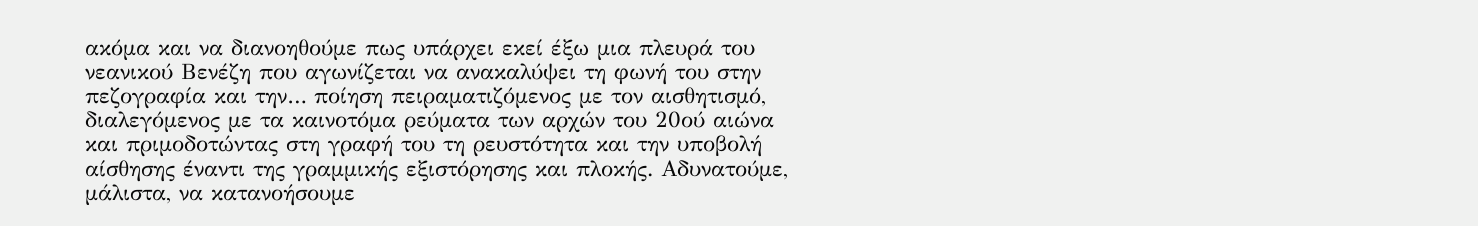ακόμα και να διανοηθούμε πως υπάρχει εκεί έξω μια πλευρά του νεανικού Βενέζη που αγωνίζεται να ανακαλύψει τη φωνή του στην πεζογραφία και την… ποίηση πειραματιζόμενος με τον αισθητισμό, διαλεγόμενος με τα καινοτόμα ρεύματα των αρχών του 20ού αιώνα και πριμοδοτώντας στη γραφή του τη ρευστότητα και την υποβολή αίσθησης έναντι της γραμμικής εξιστόρησης και πλοκής. Αδυνατούμε, μάλιστα, να κατανοήσουμε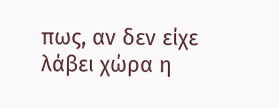πως, αν δεν είχε λάβει χώρα η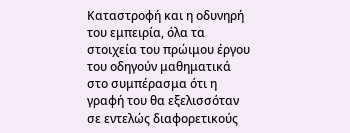Καταστροφή και η οδυνηρή του εμπειρία, όλα τα στοιχεία του πρώιμου έργου του οδηγούν μαθηματικά στο συμπέρασμα ότι η γραφή του θα εξελισσόταν σε εντελώς διαφορετικούς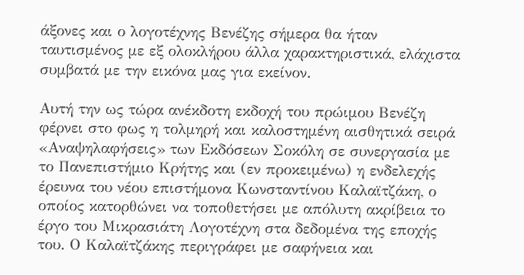άξονες και ο λογοτέχνης Βενέζης σήμερα θα ήταν ταυτισμένος με εξ ολοκλήρου άλλα χαρακτηριστικά, ελάχιστα συμβατά με την εικόνα μας για εκείνον.

Αυτή την ως τώρα ανέκδοτη εκδοχή του πρώιμου Βενέζη φέρνει στο φως η τολμηρή και καλοστημένη αισθητικά σειρά «Αναψηλαφήσεις» των Εκδόσεων Σοκόλη σε συνεργασία με το Πανεπιστήμιο Κρήτης και (εν προκειμένω) η ενδελεχής έρευνα του νέου επιστήμονα Κωνσταντίνου Καλαϊτζάκη, ο οποίος κατορθώνει να τοποθετήσει με απόλυτη ακρίβεια το έργο του Μικρασιάτη Λογοτέχνη στα δεδομένα της εποχής του. Ο Καλαϊτζάκης περιγράφει με σαφήνεια και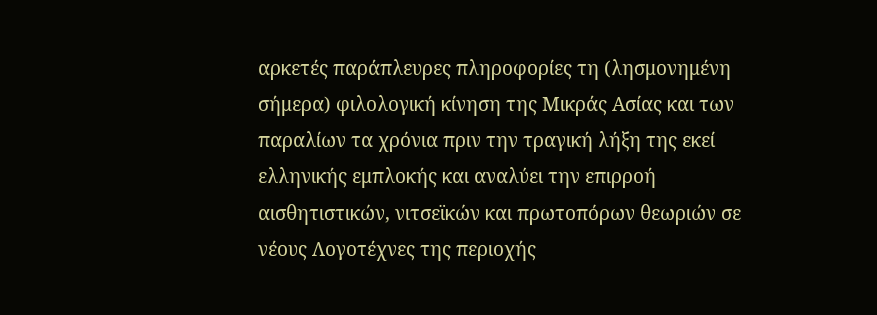αρκετές παράπλευρες πληροφορίες τη (λησμονημένη σήμερα) φιλολογική κίνηση της Μικράς Ασίας και των παραλίων τα χρόνια πριν την τραγική λήξη της εκεί ελληνικής εμπλοκής και αναλύει την επιρροή αισθητιστικών, νιτσεϊκών και πρωτοπόρων θεωριών σε νέους Λογοτέχνες της περιοχής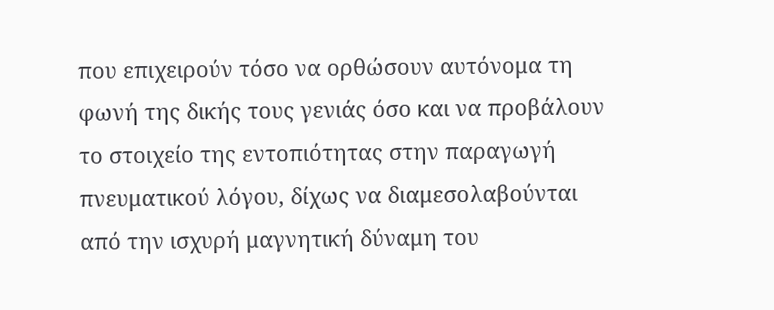που επιχειρούν τόσο να ορθώσουν αυτόνομα τη φωνή της δικής τους γενιάς όσο και να προβάλουν το στοιχείο της εντοπιότητας στην παραγωγή πνευματικού λόγου, δίχως να διαμεσολαβούνται από την ισχυρή μαγνητική δύναμη του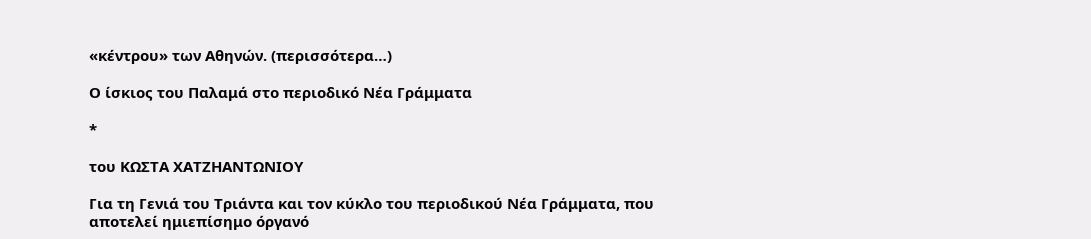«κέντρου» των Αθηνών. (περισσότερα…)

Ο ίσκιος του Παλαμά στο περιοδικό Νέα Γράμματα

*

του ΚΩΣΤΑ ΧΑΤΖΗΑΝΤΩΝΙΟΥ

Για τη Γενιά του Τριάντα και τον κύκλο του περιοδικού Νέα Γράμματα, που αποτελεί ημιεπίσημο όργανό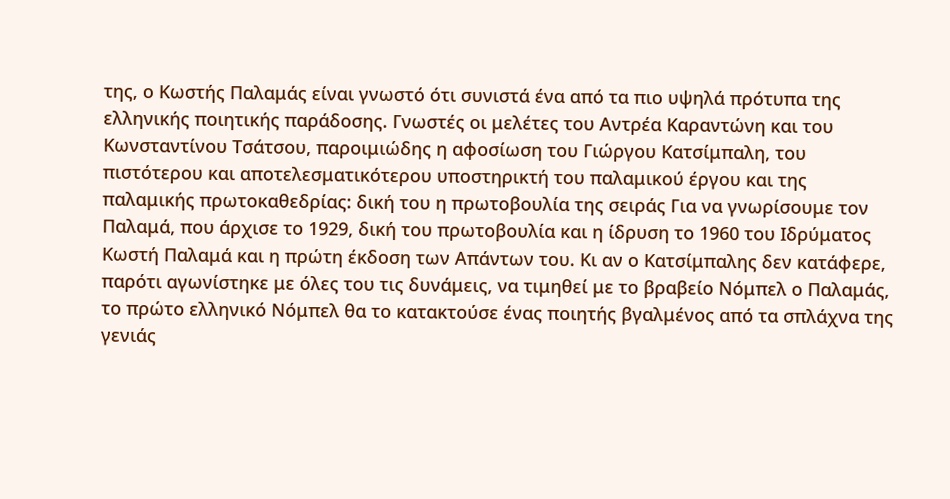της, ο Κωστής Παλαμάς είναι γνωστό ότι συνιστά ένα από τα πιο υψηλά πρότυπα της ελληνικής ποιητικής παράδοσης. Γνωστές οι μελέτες του Αντρέα Καραντώνη και του Κωνσταντίνου Τσάτσου, παροιμιώδης η αφοσίωση του Γιώργου Κατσίμπαλη, του πιστότερου και αποτελεσματικότερου υποστηρικτή του παλαμικού έργου και της παλαμικής πρωτοκαθεδρίας: δική του η πρωτοβουλία της σειράς Για να γνωρίσουμε τον Παλαμά, που άρχισε το 1929, δική του πρωτοβουλία και η ίδρυση το 1960 του Ιδρύματος Κωστή Παλαμά και η πρώτη έκδοση των Απάντων του. Κι αν ο Κατσίμπαλης δεν κατάφερε, παρότι αγωνίστηκε με όλες του τις δυνάμεις, να τιμηθεί με το βραβείο Νόμπελ ο Παλαμάς, το πρώτο ελληνικό Νόμπελ θα το κατακτούσε ένας ποιητής βγαλμένος από τα σπλάχνα της γενιάς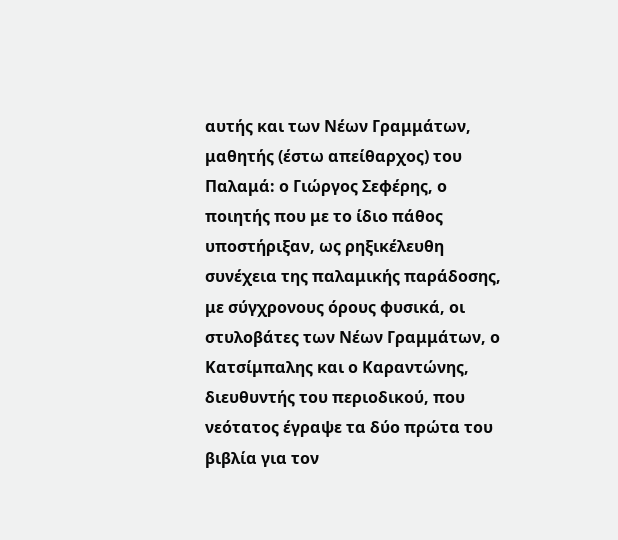αυτής και των Νέων Γραμμάτων, μαθητής (έστω απείθαρχος) του Παλαμά: ο Γιώργος Σεφέρης, ο ποιητής που με το ίδιο πάθος υποστήριξαν, ως ρηξικέλευθη συνέχεια της παλαμικής παράδοσης, με σύγχρονους όρους φυσικά, οι στυλοβάτες των Νέων Γραμμάτων, ο Κατσίμπαλης και ο Καραντώνης, διευθυντής του περιοδικού, που νεότατος έγραψε τα δύο πρώτα του βιβλία για τον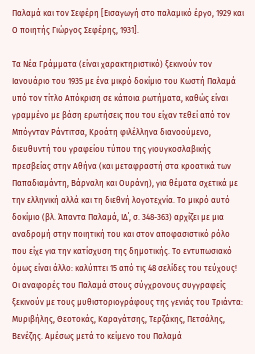Παλαμά και τον Σεφέρη [Εισαγωγή στο παλαμικό έργο, 1929 και Ο ποιητής Γιώργος Σεφέρης, 1931].

Τα Νέα Γράμματα (είναι χαρακτηριστικό) ξεκινούν τον Ιανουάριο του 1935 με ένα μικρό δοκίμιο του Κωστή Παλαμά υπό τον τίτλο Απόκριση σε κάποια ρωτήματα, καθώς είναι γραμμένο με βάση ερωτήσεις που του είχαν τεθεί από τον Μπόγνταν Ράντιτσα, Κροάτη φιλέλληνα διανοούμενο, διευθυντή του γραφείου τύπου της γιουγκοσλαβικής πρεσβείας στην Αθήνα (και μεταφραστή στα κροατικά των Παπαδιαμάντη, Βάρναλη και Ουράνη), για θέματα σχετικά με την ελληνική αλλά και τη διεθνή λογοτεχνία. Το μικρό αυτό δοκίμιο (βλ. Άπαντα Παλαμά, ΙΔ΄, σ. 348-363) αρχίζει με μια αναδρομή στην ποιητική του και στον αποφασιστικό ρόλο που είχε για την κατίσχυση της δημοτικής. Το εντυπωσιακό όμως είναι άλλο: καλύπτει 15 από τις 48 σελίδες του τεύχους! Οι αναφορές του Παλαμά στους σύγχρονους συγγραφείς ξεκινούν με τους μυθιστοριογράφους της γενιάς του Τριάντα: Μυριβήλης, Θεοτοκάς, Καραγάτσης, Τερζάκης, Πετσάλης, Βενέζης. Αμέσως μετά το κείμενο του Παλαμά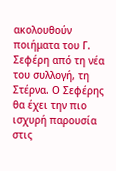ακολουθούν ποιήματα του Γ. Σεφέρη από τη νέα του συλλογή, τη Στέρνα. Ο Σεφέρης θα έχει την πιο ισχυρή παρουσία στις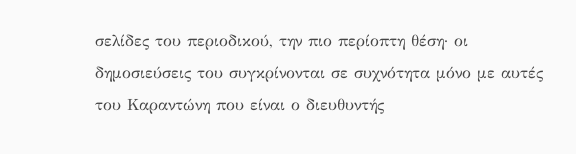σελίδες του περιοδικού, την πιο περίοπτη θέση· οι δημοσιεύσεις του συγκρίνονται σε συχνότητα μόνο με αυτές του Καραντώνη που είναι ο διευθυντής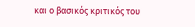και ο βασικός κριτικός του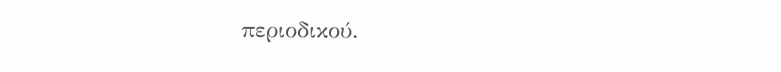περιοδικού.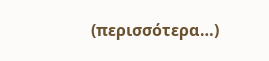(περισσότερα…)